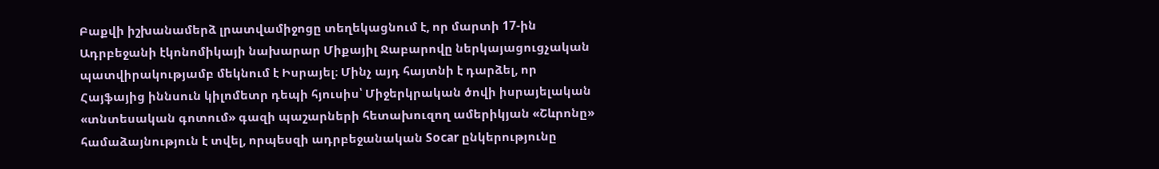Բաքվի իշխանամերձ լրատվամիջոցը տեղեկացնում է, որ մարտի 17-ին Ադրբեջանի էկոնոմիկայի նախարար Միքայիլ Ջաբարովը ներկայացուցչական պատվիրակությամբ մեկնում է Իսրայել։ Մինչ այդ հայտնի է դարձել, որ Հայֆայից իննսուն կիլոմետր դեպի հյուսիս՝ Միջերկրական ծովի իսրայելական «տնտեսական գոտում» գազի պաշարների հետախուզող ամերիկյան «Շևրոնը» համաձայնություն է տվել, որպեսզի ադրբեջանական Socar ընկերությունը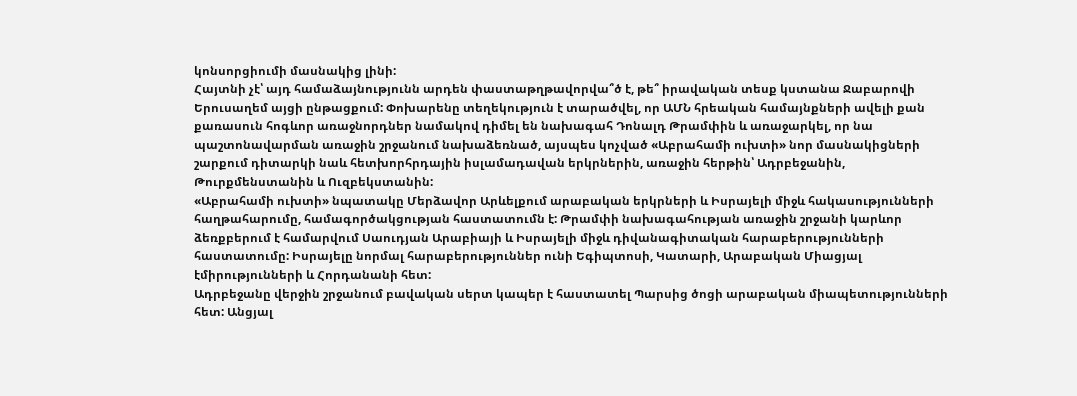կոնսորցիումի մասնակից լինի:
Հայտնի չէ՝ այդ համաձայնությունն արդեն փաստաթղթավորվա՞ծ է, թե՞ իրավական տեսք կստանա Ջաբարովի Երուսաղեմ այցի ընթացքում: Փոխարենը տեղեկություն է տարածվել, որ ԱՄՆ հրեական համայնքների ավելի քան քառասուն հոգևոր առաջնորդներ նամակով դիմել են նախագահ Դոնալդ Թրամփին և առաջարկել, որ նա պաշտոնավարման առաջին շրջանում նախաձեռնած, այսպես կոչված «Աբրահամի ուխտի» նոր մասնակիցների շարքում դիտարկի նաև հետխորհրդային իսլամադավան երկրներին, առաջին հերթին՝ Ադրբեջանին, Թուրքմենստանին և Ուզբեկստանին:
«Աբրահամի ուխտի» նպատակը Մերձավոր Արևելքում արաբական երկրների և Իսրայելի միջև հակասությունների հաղթահարումը, համագործակցության հաստատումն է: Թրամփի նախագահության առաջին շրջանի կարևոր ձեռքբերում է համարվում Սաուդյան Արաբիայի և Իսրայելի միջև դիվանագիտական հարաբերությունների հաստատումը: Իսրայելը նորմալ հարաբերություններ ունի Եգիպտոսի, Կատարի, Արաբական Միացյալ էմիրությունների և Հորդանանի հետ:
Ադրբեջանը վերջին շրջանում բավական սերտ կապեր է հաստատել Պարսից ծոցի արաբական միապետությունների հետ: Անցյալ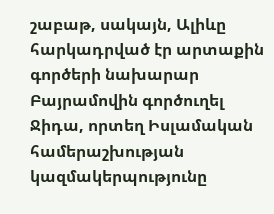շաբաթ, սակայն, Ալիևը հարկադրված էր արտաքին գործերի նախարար Բայրամովին գործուղել Ջիդա, որտեղ Իսլամական համերաշխության կազմակերպությունը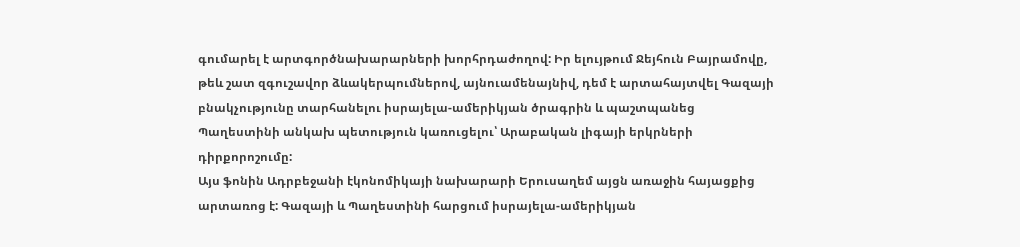գումարել է արտգործնախարարների խորհրդաժողով: Իր ելույթում Ջեյհուն Բայրամովը, թեև շատ զգուշավոր ձևակերպումներով, այնուամենայնիվ, դեմ է արտահայտվել Գազայի բնակչությունը տարհանելու իսրայելա-ամերիկյան ծրագրին և պաշտպանեց Պաղեստինի անկախ պետություն կառուցելու՝ Արաբական լիգայի երկրների դիրքորոշումը:
Այս ֆոնին Ադրբեջանի էկոնոմիկայի նախարարի Երուսաղեմ այցն առաջին հայացքից արտառոց է: Գազայի և Պաղեստինի հարցում իսրայելա-ամերիկյան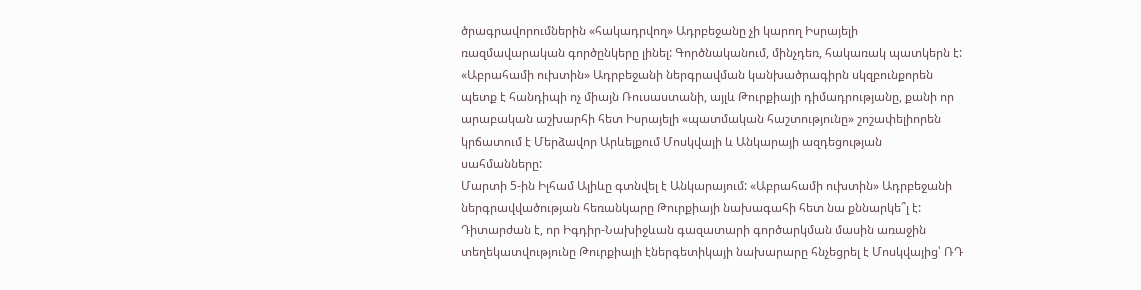ծրագրավորումներին «հակադրվող» Ադրբեջանը չի կարող Իսրայելի ռազմավարական գործընկերը լինել: Գործնականում, մինչդեռ, հակառակ պատկերն է:
«Աբրահամի ուխտին» Ադրբեջանի ներգրավման կանխածրագիրն սկզբունքորեն պետք է հանդիպի ոչ միայն Ռուսաստանի, այլև Թուրքիայի դիմադրությանը, քանի որ արաբական աշխարհի հետ Իսրայելի «պատմական հաշտությունը» շոշափելիորեն կրճատում է Մերձավոր Արևելքում Մոսկվայի և Անկարայի ազդեցության սահմանները:
Մարտի 5-ին Իլհամ Ալիևը գտնվել է Անկարայում: «Աբրահամի ուխտին» Ադրբեջանի ներգրավվածության հեռանկարը Թուրքիայի նախագահի հետ նա քննարկե՞լ է: Դիտարժան է, որ Իգդիր-Նախիջևան գազատարի գործարկման մասին առաջին տեղեկատվությունը Թուրքիայի էներգետիկայի նախարարը հնչեցրել է Մոսկվայից՝ ՌԴ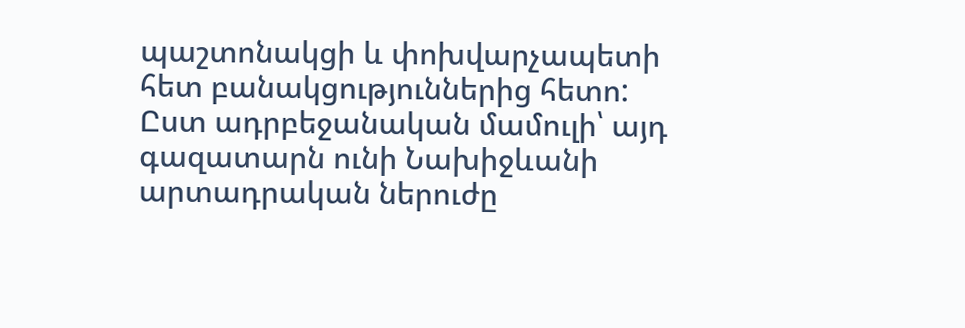պաշտոնակցի և փոխվարչապետի հետ բանակցություններից հետո:
Ըստ ադրբեջանական մամուլի՝ այդ գազատարն ունի Նախիջևանի արտադրական ներուժը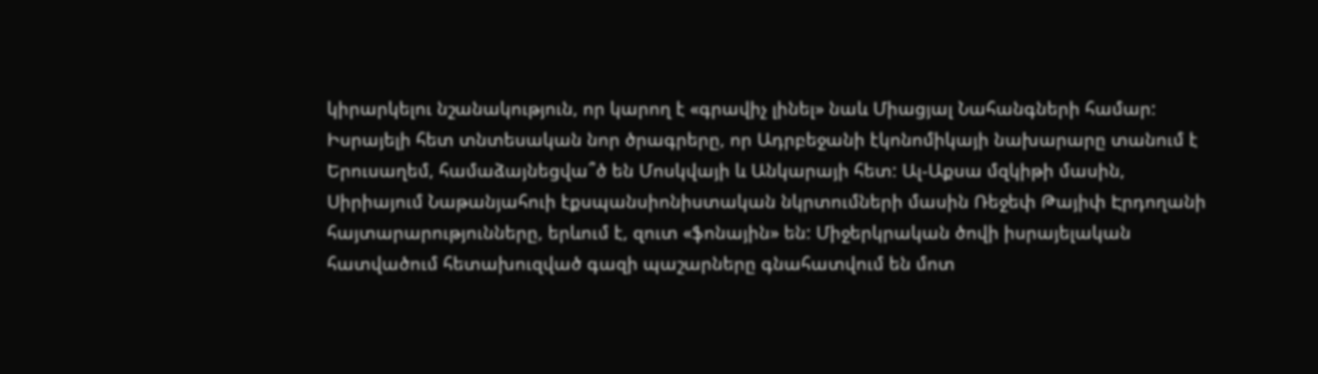կիրարկելու նշանակություն, որ կարող է «գրավիչ լինել» նաև Միացյալ Նահանգների համար: Իսրայելի հետ տնտեսական նոր ծրագրերը, որ Ադրբեջանի էկոնոմիկայի նախարարը տանում է Երուսաղեմ, համաձայնեցվա՞ծ են Մոսկվայի և Անկարայի հետ: Ալ-Աքսա մզկիթի մասին, Սիրիայում Նաթանյահուի էքսպանսիոնիստական նկրտումների մասին Ռեջեփ Թայիփ Էրդողանի հայտարարությունները, երևում է, զուտ «ֆոնային» են: Միջերկրական ծովի իսրայելական հատվածում հետախուզված գազի պաշարները գնահատվում են մոտ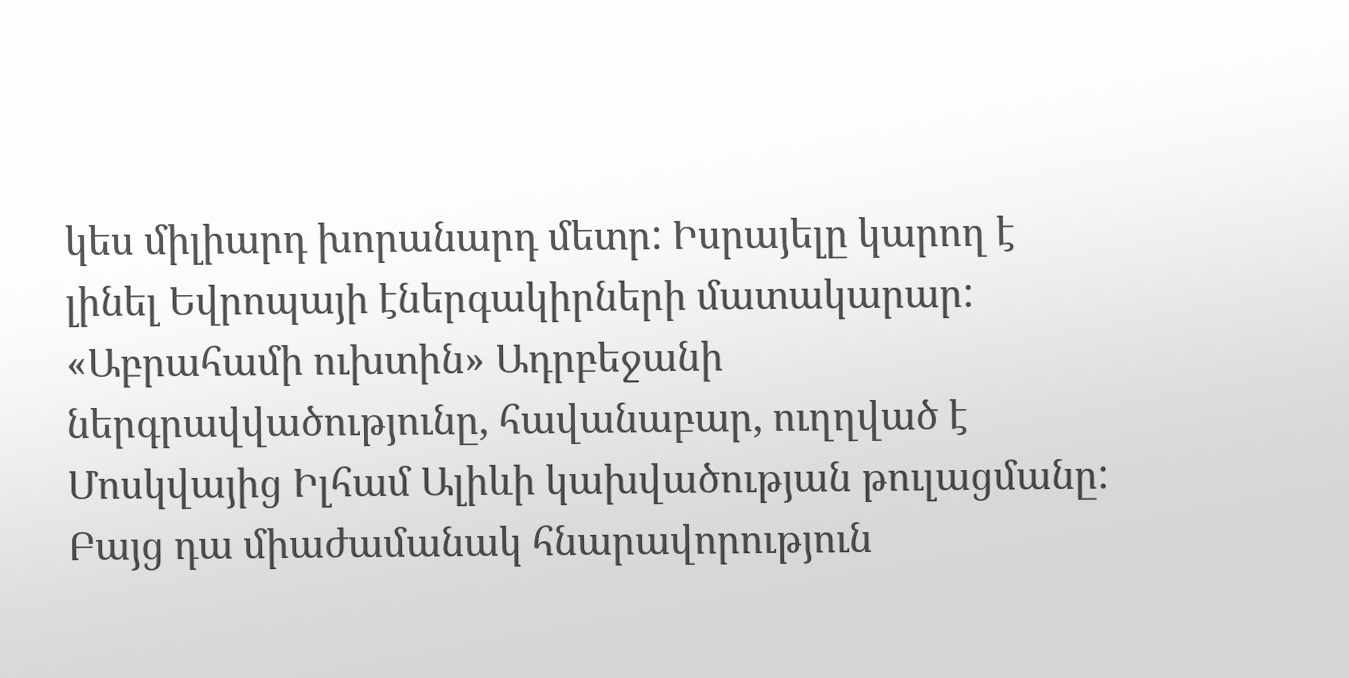կես միլիարդ խորանարդ մետր: Իսրայելը կարող է լինել Եվրոպայի էներգակիրների մատակարար: «Աբրահամի ուխտին» Ադրբեջանի ներգրավվածությունը, հավանաբար, ուղղված է Մոսկվայից Իլհամ Ալիևի կախվածության թուլացմանը: Բայց դա միաժամանակ հնարավորություն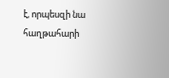է, որպեսզի նա հաղթահարի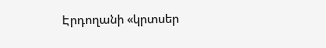Էրդողանի «կրտսեր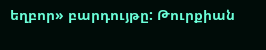եղբոր» բարդույթը: Թուրքիան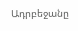Ադրբեջանը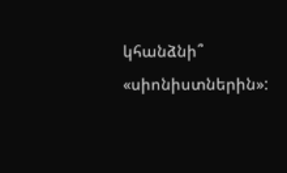կհանձնի՞ «սիոնիստներին»: